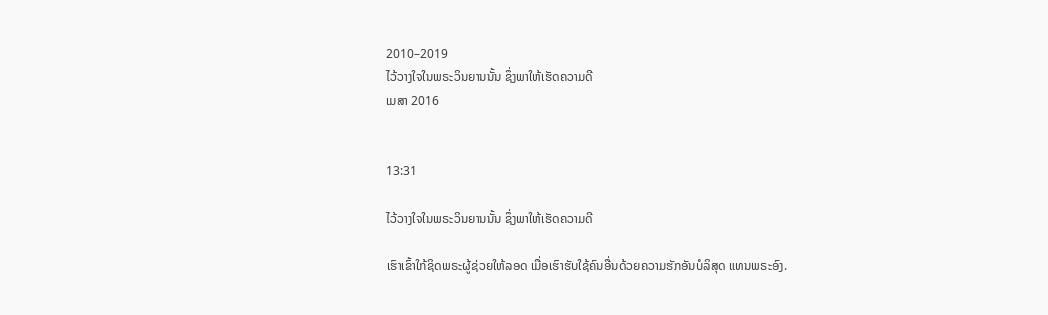2010–2019
ໄວ້ວາງໃຈໃນພຣະວິນຍານນັ້ນ ຊຶ່ງພາໃຫ້ເຮັດຄວາມດີ
ເມສາ 2016


13:31

ໄວ້ວາງໃຈໃນພຣະວິນຍານນັ້ນ ຊຶ່ງພາໃຫ້ເຮັດຄວາມດີ

ເຮົາເຂົ້າໃກ້ຊິດພຣະຜູ້ຊ່ວຍໃຫ້ລອດ ເມື່ອເຮົາຮັບໃຊ້ຄົນອື່ນດ້ວຍຄວາມຮັກອັນບໍລິສຸດ ແທນພຣະອົງ.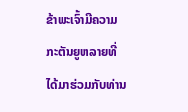ຂ້າພະເຈົ້າມີຄວາມກະຕັນຍູຫລາຍທີ່ໄດ້ມາຮ່ວມກັບທ່ານ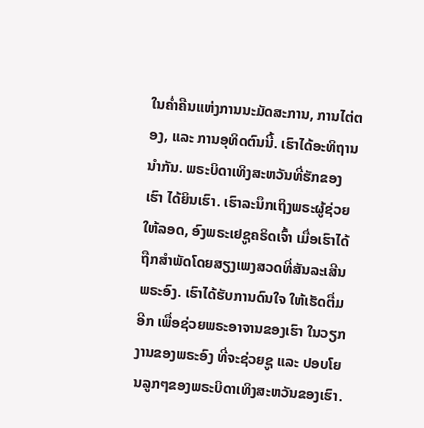ໃນຄ່ຳຄືນແຫ່ງການນະມັດສະການ, ການໄຕ່ຕອງ, ແລະ ການອຸທິດຕົນນີ້. ເຮົາໄດ້ອະທິຖານນຳກັນ. ພຣະບິດາເທິງສະຫວັນທີ່ຮັກຂອງເຮົາ ໄດ້ຍິນເຮົາ. ເຮົາລະນຶກເຖິງພຣະຜູ້ຊ່ວຍໃຫ້ລອດ, ອົງພຣະເຢຊູຄຣິດເຈົ້າ ເມື່ອເຮົາໄດ້ຖືກສຳພັດໂດຍສຽງເພງສວດທີ່ສັນລະເສີນພຣະອົງ. ເຮົາໄດ້ຮັບການດົນໃຈ ໃຫ້ເຮັດຕື່ມອີກ ເພື່ອຊ່ວຍພຣະອາຈານຂອງເຮົາ ໃນວຽກງານຂອງພຣະອົງ ທີ່ຈະຊ່ວຍຊູ ແລະ ປອບໂຍນລູກໆຂອງພຣະບິດາເທິງສະຫວັນຂອງເຮົາ.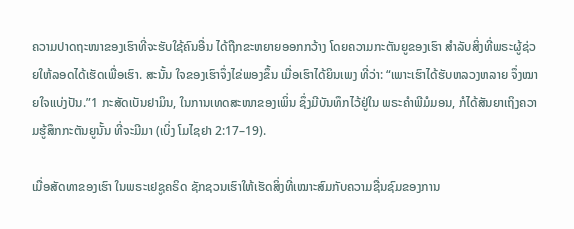ຄວາມປາດຖະໜາຂອງເຮົາທີ່ຈະຮັບໃຊ້ຄົນອື່ນ ໄດ້ຖືກຂະຫຍາຍອອກກວ້າງ ໂດຍຄວາມກະຕັນຍູຂອງເຮົາ ສຳລັບສິ່ງທີ່ພຣະຜູ້ຊ່ວຍໃຫ້ລອດໄດ້ເຮັດເພື່ອເຮົາ. ສະນັ້ນ ໃຈຂອງເຮົາຈຶ່ງໄຂ່ພອງຂຶ້ນ ເມື່ອເຮົາໄດ້ຍິນເພງ ທີ່ວ່າ: “ເພາະເຮົາໄດ້ຮັບຫລວງຫລາຍ ຈຶ່ງໝາຍໃຈແບ່ງປັນ.”1 ກະສັດເບັນຢາມິນ, ໃນການເທດສະໜາຂອງເພິ່ນ ຊຶ່ງມີບັນທຶກໄວ້ຢູ່ໃນ ພຣະຄຳພີມໍມອນ, ກໍໄດ້ສັນຍາເຖິງຄວາມຮູ້ສຶກກະຕັນຍູນັ້ນ ທີ່ຈະມີມາ (ເບິ່ງ ໂມໄຊຢາ 2:17–19).

ເມື່ອສັດທາຂອງເຮົາ ໃນພຣະເຢຊູຄຣິດ ຊັກຊວນເຮົາໃຫ້ເຮັດສິ່ງທີ່ເໝາະສົມກັບຄວາມຊື່ນຊົມຂອງການ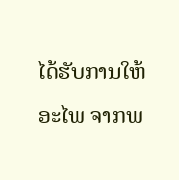ໄດ້ຮັບການໃຫ້ອະໄພ ຈາກພ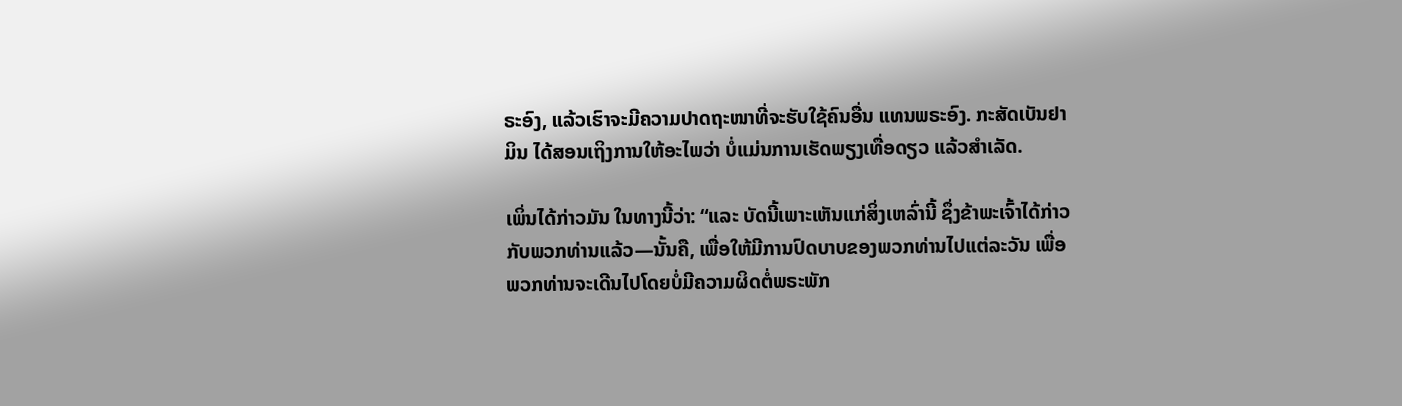ຣະອົງ, ແລ້ວເຮົາຈະມີຄວາມປາດຖະໜາທີ່ຈະຮັບໃຊ້ຄົນອື່ນ ແທນພຣະອົງ. ກະສັດເບັນຢາມິນ ໄດ້ສອນເຖິງການໃຫ້ອະໄພວ່າ ບໍ່ແມ່ນການເຮັດພຽງເທື່ອດຽວ ແລ້ວສຳເລັດ.

ເພິ່ນໄດ້ກ່າວມັນ ໃນທາງນີ້ວ່າ: “ແລະ ບັດນີ້ເພາະເຫັນແກ່ສິ່ງເຫລົ່ານີ້ ຊຶ່ງຂ້າພະເຈົ້າໄດ້ກ່າວກັບພວກທ່ານແລ້ວ—ນັ້ນຄື, ເພື່ອໃຫ້ມີການປົດບາບຂອງພວກທ່ານໄປແຕ່ລະວັນ ເພື່ອພວກທ່ານຈະເດີນໄປໂດຍບໍ່ມີຄວາມຜິດຕໍ່ພຣະພັກ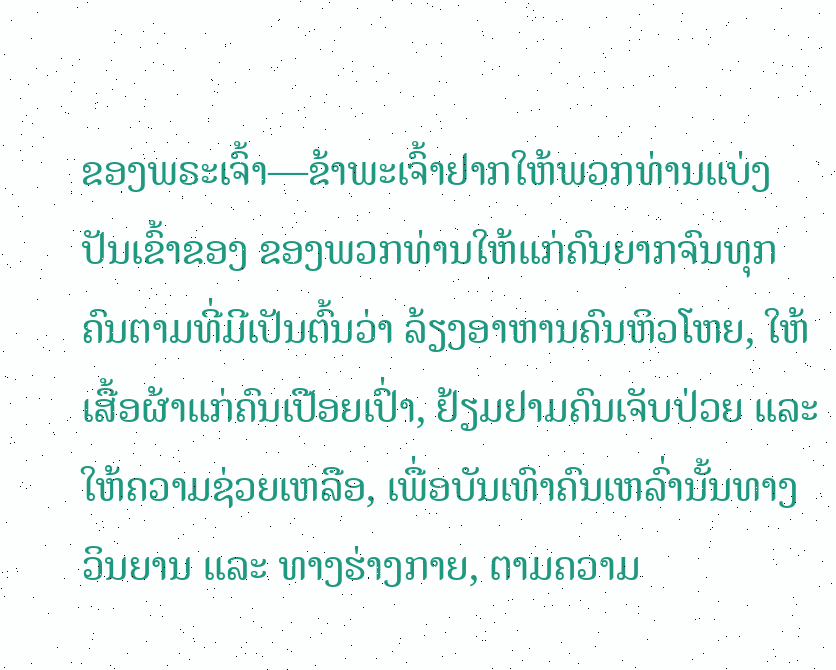ຂອງພຣະເຈົ້າ—ຂ້າພະເຈົ້າຢາກໃຫ້ພວກທ່ານແບ່ງປັນເຂົ້າຂອງ ຂອງພວກທ່ານໃຫ້ແກ່ຄົນຍາກຈົນທຸກຄົນຕາມທີ່ມີເປັນຕົ້ນວ່າ ລ້ຽງອາຫານຄົນຫິວໂຫຍ, ໃຫ້ເສື້ອຜ້າແກ່ຄົນເປືອຍເປົ່າ, ຢ້ຽມຢາມຄົນເຈັບປ່ວຍ ແລະ ໃຫ້ຄວາມຊ່ວຍເຫລືອ, ເພື່ອບັນເທົາຄົນເຫລົ່ານັ້ນທາງວິນຍານ ແລະ ທາງຮ່າງກາຍ, ຕາມຄວາມ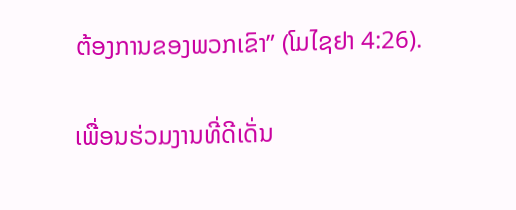ຕ້ອງການຂອງພວກເຂົາ” (ໂມໄຊຢາ 4:26).

ເພື່ອນຮ່ວມງານທີ່ດີເດັ່ນ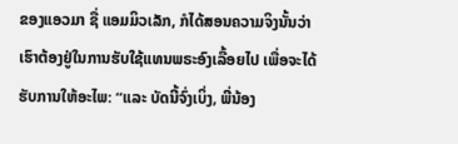ຂອງແອວມາ ຊື່ ແອມມິວເລັກ, ກໍໄດ້ສອນຄວາມຈິງນັ້ນວ່າ ເຮົາຕ້ອງຢູ່ໃນການຮັບໃຊ້ແທນພຣະອົງເລື້ອຍໄປ ເພື່ອຈະໄດ້ຮັບການໃຫ້ອະໄພ: “ແລະ ບັດນີ້ຈົ່ງເບິ່ງ, ພີ່ນ້ອງ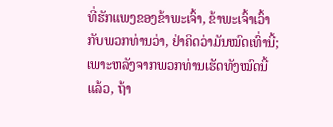ທີ່ຮັກແພງຂອງຂ້າພະເຈົ້າ, ຂ້າພະເຈົ້າເວົ້າກັບພວກທ່ານວ່າ, ຢ່າຄິດວ່າມັນໝົດເທົ່ານີ້; ເພາະຫລັງຈາກພວກທ່ານເຮັດທັງໝົດນີ້ແລ້ວ, ຖ້າ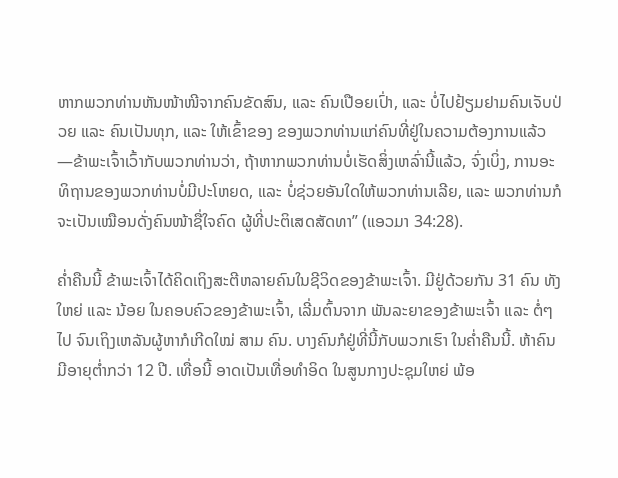ຫາກພວກທ່ານຫັນໜ້າໜີຈາກຄົນຂັດສົນ, ແລະ ຄົນເປືອຍເປົ່າ, ແລະ ບໍ່ໄປຢ້ຽມຢາມຄົນເຈັບປ່ວຍ ແລະ ຄົນເປັນທຸກ, ແລະ ໃຫ້ເຂົ້າຂອງ ຂອງພວກທ່ານແກ່ຄົນທີ່ຢູ່ໃນຄວາມຕ້ອງການແລ້ວ—ຂ້າພະເຈົ້າເວົ້າກັບພວກທ່ານວ່າ, ຖ້າຫາກພວກທ່ານບໍ່ເຮັດສິ່ງເຫລົ່ານີ້ແລ້ວ, ຈົ່ງເບິ່ງ, ການອະທິຖານຂອງພວກທ່ານບໍ່ມີປະໂຫຍດ, ແລະ ບໍ່ຊ່ວຍອັນໃດໃຫ້ພວກທ່ານເລີຍ, ແລະ ພວກທ່ານກໍຈະເປັນເໝືອນດັ່ງຄົນໜ້າຊື່ໃຈຄົດ ຜູ້ທີ່ປະຕິເສດສັດທາ” (ແອວມາ 34:28).

ຄ່ຳຄືນນີ້ ຂ້າພະເຈົ້າໄດ້ຄິດເຖິງສະຕີຫລາຍຄົນໃນຊີວິດຂອງຂ້າພະເຈົ້າ. ມີຢູ່ດ້ວຍກັນ 31 ຄົນ ທັງໃຫຍ່ ແລະ ນ້ອຍ ໃນຄອບຄົວຂອງຂ້າພະເຈົ້າ, ເລີ່ມຕົ້ນຈາກ ພັນລະຍາຂອງຂ້າພະເຈົ້າ ແລະ ຕໍ່ໆໄປ ຈົນເຖິງເຫລັນຜູ້ຫາກໍເກີດໃໝ່ ສາມ ຄົນ. ບາງຄົນກໍຢູ່ທີ່ນີ້ກັບພວກເຮົາ ໃນຄ່ຳຄືນນີ້. ຫ້າຄົນມີອາຍຸຕ່ຳກວ່າ 12 ປີ. ເທື່ອນີ້ ອາດເປັນເທື່ອທຳອິດ ໃນສູນກາງປະຊຸມໃຫຍ່ ພ້ອ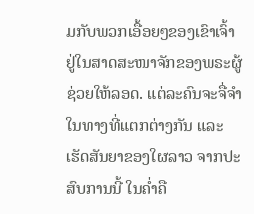ມກັບພວກເອື້ອຍໆຂອງເຂົາເຈົ້າ ຢູ່ໃນສາດສະໜາຈັກຂອງພຣະຜູ້ຊ່ວຍໃຫ້ລອດ. ແຕ່ລະຄົນຈະຈື່ຈຳໃນທາງທີ່ແຕກຕ່າງກັນ ແລະ ເຮັດສັນຍາຂອງໃຜລາວ ຈາກປະສົບການນີ້ ໃນຄ່ຳຄື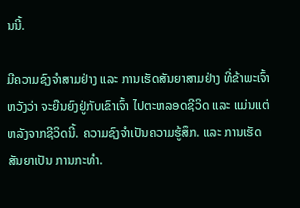ນນີ້.

ມີຄວາມຊົງຈຳສາມຢ່າງ ແລະ ການເຮັດສັນຍາສາມຢ່າງ ທີ່ຂ້າພະເຈົ້າຫວັງວ່າ ຈະຍືນຍົງຢູ່ກັບເຂົາເຈົ້າ ໄປຕະຫລອດຊີວິດ ແລະ ແມ່ນແຕ່ຫລັງຈາກຊີວິດນີ້. ຄວາມຊົງຈຳເປັນຄວາມຮູ້ສຶກ. ແລະ ການເຮັດສັນຍາເປັນ ການກະທຳ.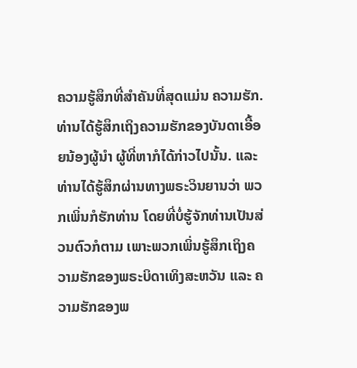ຄວາມຮູ້ສຶກທີ່ສຳຄັນທີ່ສຸດແມ່ນ ຄວາມຮັກ. ທ່ານໄດ້ຮູ້ສຶກເຖິງຄວາມຮັກຂອງບັນດາເອື້ອຍນ້ອງຜູ້ນຳ ຜູ້ທີ່ຫາກໍໄດ້ກ່າວໄປນັ້ນ. ແລະ ທ່ານໄດ້ຮູ້ສຶກຜ່ານທາງພຣະວິນຍານວ່າ ພວກເພິ່ນກໍຮັກທ່ານ ໂດຍທີ່ບໍ່ຮູ້ຈັກທ່ານເປັນສ່ວນຕົວກໍຕາມ ເພາະພວກເພິ່ນຮູ້ສຶກເຖິງຄວາມຮັກຂອງພຣະບິດາເທິງສະຫວັນ ແລະ ຄວາມຮັກຂອງພ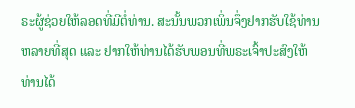ຣະຜູ້ຊ່ວຍໃຫ້ລອດທີ່ມີຕໍ່ທ່ານ. ສະນັ້ນພວກເພິ່ນຈຶ່ງຢາກຮັບໃຊ້ທ່ານຫລາຍທີ່ສຸດ ແລະ ຢາກໃຫ້ທ່ານໄດ້ຮັບພອນທີ່ພຣະເຈົ້າປະສົງໃຫ້ທ່ານໄດ້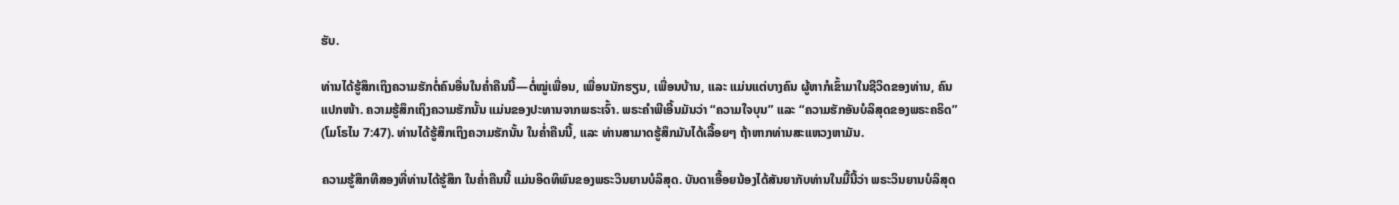ຮັບ.

ທ່ານໄດ້ຮູ້ສຶກເຖິງຄວາມຮັກຕໍ່ຄົນອື່ນໃນຄ່ຳຄືນນີ້—ຕໍ່ໝູ່ເພື່ອນ, ເພື່ອນນັກຮຽນ, ເພື່ອນບ້ານ, ແລະ ແມ່ນແຕ່ບາງຄົນ ຜູ້ຫາກໍເຂົ້າມາໃນຊີວິດຂອງທ່ານ, ຄົນແປກໜ້າ. ຄວາມຮູ້ສຶກເຖິງຄວາມຮັກນັ້ນ ແມ່ນຂອງປະທານຈາກພຣະເຈົ້າ. ພຣະຄຳພີເອີ້ນມັນວ່າ “ຄວາມໃຈບຸນ” ແລະ “ຄວາມຮັກອັນບໍລິສຸດຂອງພຣະຄຣິດ” (ໂມໂຣໄນ 7:47). ທ່ານໄດ້ຮູ້ສຶກເຖິງຄວາມຮັກນັ້ນ ໃນຄ່ຳຄືນນີ້, ແລະ ທ່ານສາມາດຮູ້ສຶກມັນໄດ້ເລື້ອຍໆ ຖ້າຫາກທ່ານສະແຫວງຫາມັນ.

ຄວາມຮູ້ສຶກທີສອງທີ່ທ່ານໄດ້ຮູ້ສຶກ ໃນຄ່ຳຄືນນີ້ ແມ່ນອິດທິພົນຂອງພຣະວິນຍານບໍລິສຸດ. ບັນດາເອື້ອຍນ້ອງໄດ້ສັນຍາກັບທ່ານໃນມື້ນີ້ວ່າ ພຣະວິນຍານບໍລິສຸດ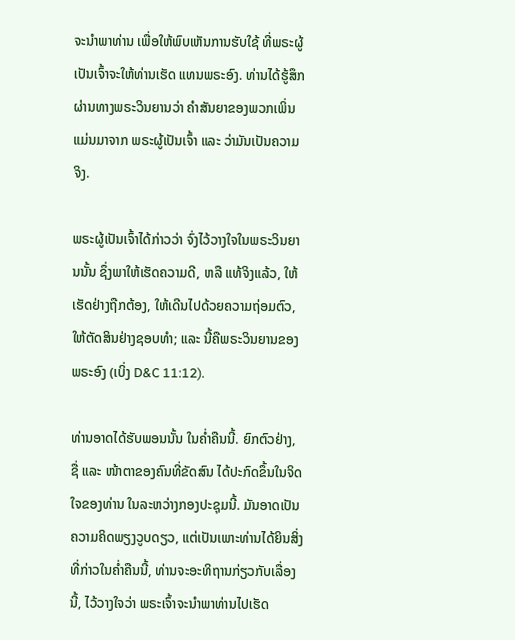ຈະນຳພາທ່ານ ເພື່ອໃຫ້ພົບເຫັນການຮັບໃຊ້ ທີ່ພຣະຜູ້ເປັນເຈົ້າຈະໃຫ້ທ່ານເຮັດ ແທນພຣະອົງ. ທ່ານໄດ້ຮູ້ສຶກຜ່ານທາງພຣະວິນຍານວ່າ ຄຳສັນຍາຂອງພວກເພິ່ນແມ່ນມາຈາກ ພຣະຜູ້ເປັນເຈົ້າ ແລະ ວ່າມັນເປັນຄວາມຈິງ.

ພຣະຜູ້ເປັນເຈົ້າໄດ້ກ່າວວ່າ ຈົ່ງໄວ້ວາງໃຈໃນພຣະວິນຍານນັ້ນ ຊຶ່ງພາໃຫ້ເຮັດຄວາມດີ, ຫລື ແທ້ຈິງແລ້ວ, ໃຫ້ເຮັດຢ່າງຖືກຕ້ອງ, ໃຫ້ເດີນໄປດ້ວຍຄວາມຖ່ອມຕົວ, ໃຫ້ຕັດສິນຢ່າງຊອບທຳ; ແລະ ນີ້ຄືພຣະວິນຍານຂອງພຣະອົງ (ເບິ່ງ D&C 11:12).

ທ່ານອາດໄດ້ຮັບພອນນັ້ນ ໃນຄ່ຳຄືນນີ້. ຍົກຕົວຢ່າງ, ຊື່ ແລະ ໜ້າຕາຂອງຄົນທີ່ຂັດສົນ ໄດ້ປະກົດຂຶ້ນໃນຈິດໃຈຂອງທ່ານ ໃນລະຫວ່າງກອງປະຊຸມນີ້. ມັນອາດເປັນຄວາມຄິດພຽງວູບດຽວ, ແຕ່ເປັນເພາະທ່ານໄດ້ຍິນສິ່ງທີ່ກ່າວໃນຄ່ຳຄືນນີ້, ທ່ານຈະອະທິຖານກ່ຽວກັບເລື່ອງນີ້, ໄວ້ວາງໃຈວ່າ ພຣະເຈົ້າຈະນຳພາທ່ານໄປເຮັດ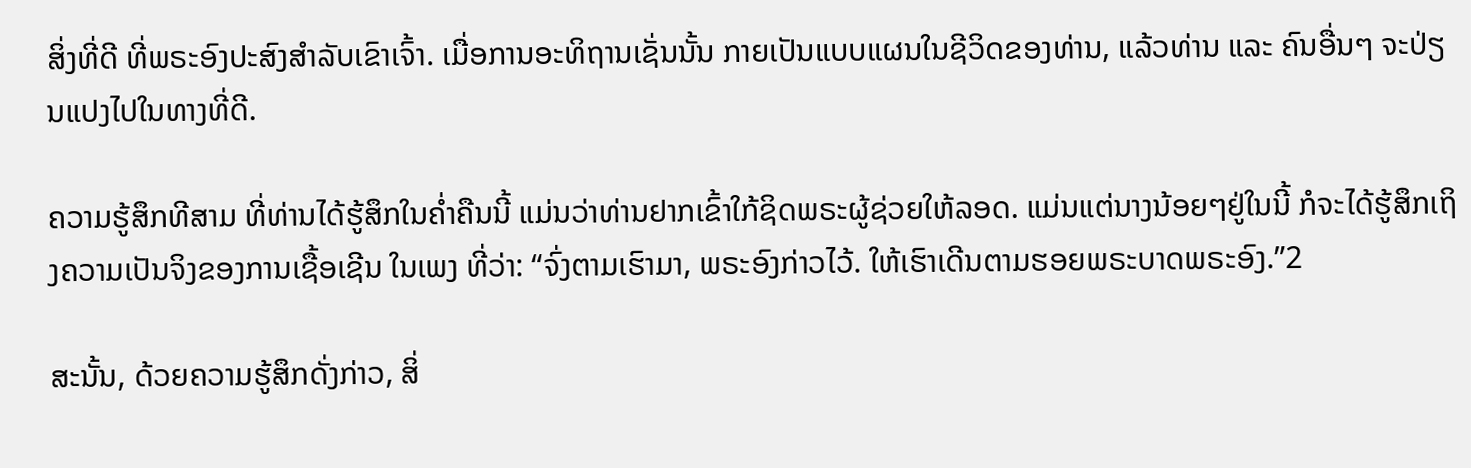ສິ່ງທີ່ດີ ທີ່ພຣະອົງປະສົງສຳລັບເຂົາເຈົ້າ. ເມື່ອການອະທິຖານເຊັ່ນນັ້ນ ກາຍເປັນແບບແຜນໃນຊີວິດຂອງທ່ານ, ແລ້ວທ່ານ ແລະ ຄົນອື່ນໆ ຈະປ່ຽນແປງໄປໃນທາງທີ່ດີ.

ຄວາມຮູ້ສຶກທີສາມ ທີ່ທ່ານໄດ້ຮູ້ສຶກໃນຄ່ຳຄືນນີ້ ແມ່ນວ່າທ່ານຢາກເຂົ້າໃກ້ຊິດພຣະຜູ້ຊ່ວຍໃຫ້ລອດ. ແມ່ນແຕ່ນາງນ້ອຍໆຢູ່ໃນນີ້ ກໍຈະໄດ້ຮູ້ສຶກເຖິງຄວາມເປັນຈິງຂອງການເຊື້ອເຊີນ ໃນເພງ ທີ່ວ່າ: “ຈົ່ງຕາມເຮົາມາ, ພຣະອົງກ່າວໄວ້. ໃຫ້ເຮົາເດີນຕາມຮອຍພຣະບາດພຣະອົງ.”2

ສະນັ້ນ, ດ້ວຍຄວາມຮູ້ສຶກດັ່ງກ່າວ, ສິ່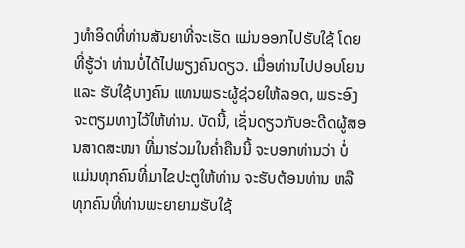ງທຳອິດທີ່ທ່ານສັນຍາທີ່ຈະເຮັດ ແມ່ນອອກໄປຮັບໃຊ້ ໂດຍທີ່ຮູ້ວ່າ ທ່ານບໍ່ໄດ້ໄປພຽງຄົນດຽວ. ເມື່ອທ່ານໄປປອບໂຍນ ແລະ ຮັບໃຊ້ບາງຄົນ ແທນພຣະຜູ້ຊ່ວຍໃຫ້ລອດ, ພຣະອົງຈະຕຽມທາງໄວ້ໃຫ້ທ່ານ. ບັດນີ້, ເຊັ່ນດຽວກັບອະດີດຜູ້ສອນສາດສະໜາ ທີ່ມາຮ່ວມໃນຄ່ຳຄືນນີ້ ຈະບອກທ່ານວ່າ ບໍ່ແມ່ນທຸກຄົນທີ່ມາໄຂປະຕູໃຫ້ທ່ານ ຈະຮັບຕ້ອນທ່ານ ຫລື ທຸກຄົນທີ່ທ່ານພະຍາຍາມຮັບໃຊ້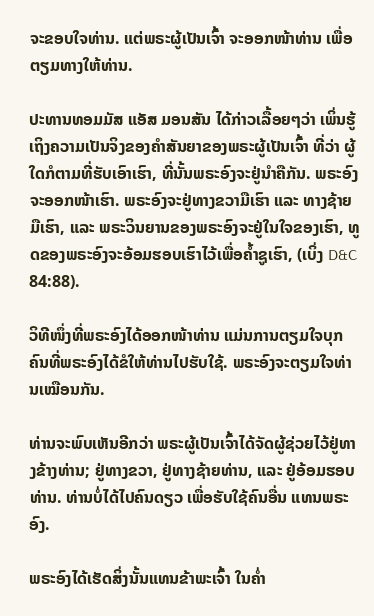ຈະຂອບໃຈທ່ານ. ແຕ່ພຣະຜູ້ເປັນເຈົ້າ ຈະອອກໜ້າທ່ານ ເພື່ອຕຽມທາງໃຫ້ທ່ານ.

ປະທານທອມມັສ ແອັສ ມອນສັນ ໄດ້ກ່າວເລື້ອຍໆວ່າ ເພິ່ນຮູ້ເຖິງຄວາມເປັນຈິງຂອງຄຳສັນຍາຂອງພຣະຜູ້ເປັນເຈົ້າ ທີ່ວ່າ ຜູ້ໃດກໍຕາມທີ່ຮັບເອົາເຮົາ, ທີ່ນັ້ນພຣະອົງຈະຢູ່ນຳຄືກັນ. ພຣະອົງຈະອອກໜ້າເຮົາ. ພຣະອົງຈະຢູ່ທາງຂວາມືເຮົາ ແລະ ທາງຊ້າຍມືເຮົາ, ແລະ ພຣະວິນຍານຂອງພຣະອົງຈະຢູ່ໃນໃຈຂອງເຮົາ, ທູດຂອງພຣະອົງຈະອ້ອມຮອບເຮົາໄວ້ເພື່ອຄ້ຳຊູເຮົາ, (ເບິ່ງ D&C 84:88).

ວິທີໜຶ່ງທີ່ພຣະອົງໄດ້ອອກໜ້າທ່ານ ແມ່ນການຕຽມໃຈບຸກຄົນທີ່ພຣະອົງໄດ້ຂໍໃຫ້ທ່ານໄປຮັບໃຊ້. ພຣະອົງຈະຕຽມໃຈທ່ານເໝືອນກັນ.

ທ່ານຈະພົບເຫັນອີກວ່າ ພຣະຜູ້ເປັນເຈົ້າໄດ້ຈັດຜູ້ຊ່ວຍໄວ້ຢູ່ທາງຂ້າງທ່ານ; ຢູ່ທາງຂວາ, ຢູ່ທາງຊ້າຍທ່ານ, ແລະ ຢູ່ອ້ອມຮອບທ່ານ. ທ່ານບໍ່ໄດ້ໄປຄົນດຽວ ເພື່ອຮັບໃຊ້ຄົນອື່ນ ແທນພຣະອົງ.

ພຣະອົງໄດ້ເຮັດສິ່ງນັ້ນແທນຂ້າພະເຈົ້າ ໃນຄ່ຳ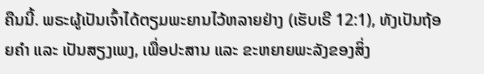ຄືນນີ້. ພຣະຜູ້ເປັນເຈົ້າໄດ້ຕຽມພະຍານໄວ້ຫລາຍຢ່າງ (ເຮັບເຣີ 12:1), ທັງເປັນຖ້ອຍຄຳ ແລະ ເປັນສຽງເພງ, ເພື່ອປະສານ ແລະ ຂະຫຍາຍພະລັງຂອງສິ່ງ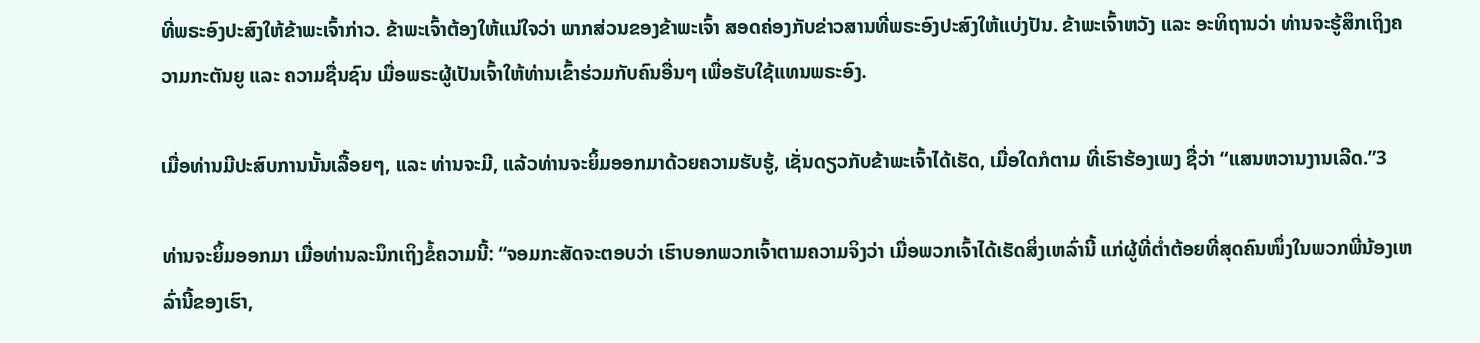ທີ່ພຣະອົງປະສົງໃຫ້ຂ້າພະເຈົ້າກ່າວ. ຂ້າພະເຈົ້າຕ້ອງໃຫ້ແນ່ໃຈວ່າ ພາກສ່ວນຂອງຂ້າພະເຈົ້າ ສອດຄ່ອງກັບຂ່າວສານທີ່ພຣະອົງປະສົງໃຫ້ແບ່ງປັນ. ຂ້າພະເຈົ້າຫວັງ ແລະ ອະທິຖານວ່າ ທ່ານຈະຮູ້ສຶກເຖິງຄວາມກະຕັນຍູ ແລະ ຄວາມຊື່ນຊົນ ເມື່ອພຣະຜູ້ເປັນເຈົ້າໃຫ້ທ່ານເຂົ້າຮ່ວມກັບຄົນອື່ນໆ ເພື່ອຮັບໃຊ້ແທນພຣະອົງ.

ເມື່ອທ່ານມີປະສົບການນັ້ນເລື້ອຍໆ, ແລະ ທ່ານຈະມີ, ແລ້ວທ່ານຈະຍິ້ມອອກມາດ້ວຍຄວາມຮັບຮູ້, ເຊັ່ນດຽວກັບຂ້າພະເຈົ້າໄດ້ເຮັດ, ເມື່ອໃດກໍຕາມ ທີ່ເຮົາຮ້ອງເພງ ຊື່ວ່າ “ແສນຫວານງານເລີດ.”3

ທ່ານຈະຍິ້ມອອກມາ ເມື່ອທ່ານລະນຶກເຖິງຂໍ້ຄວາມນີ້: “ຈອມກະສັດຈະຕອບວ່າ ເຮົາບອກພວກເຈົ້າຕາມຄວາມຈິງວ່າ ເມື່ອພວກເຈົ້າໄດ້ເຮັດສິ່ງເຫລົ່ານີ້ ແກ່ຜູ້ທີ່ຕ່ຳຕ້ອຍທີ່ສຸດຄົນໜຶ່ງໃນພວກພີ່ນ້ອງເຫລົ່ານີ້ຂອງເຮົາ,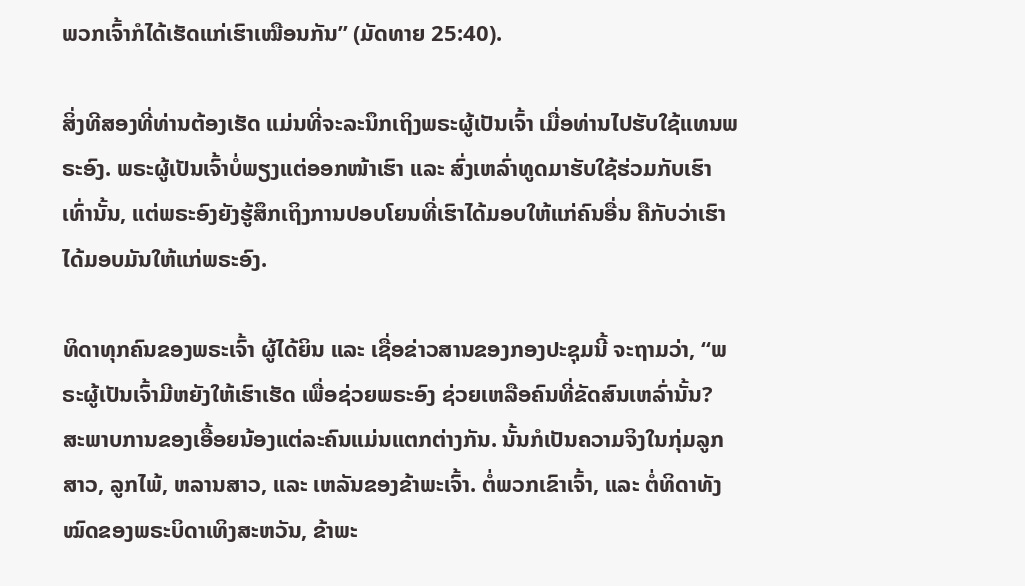ພວກເຈົ້າກໍໄດ້ເຮັດແກ່ເຮົາເໝືອນກັນ” (ມັດທາຍ 25:40).

ສິ່ງທີສອງທີ່ທ່ານຕ້ອງເຮັດ ແມ່ນທີ່ຈະລະນຶກເຖິງພຣະຜູ້ເປັນເຈົ້າ ເມື່ອທ່ານໄປຮັບໃຊ້ແທນພຣະອົງ. ພຣະຜູ້ເປັນເຈົ້າບໍ່ພຽງແຕ່ອອກໜ້າເຮົາ ແລະ ສົ່ງເຫລົ່າທູດມາຮັບໃຊ້ຮ່ວມກັບເຮົາເທົ່ານັ້ນ, ແຕ່ພຣະອົງຍັງຮູ້ສຶກເຖິງການປອບໂຍນທີ່ເຮົາໄດ້ມອບໃຫ້ແກ່ຄົນອື່ນ ຄືກັບວ່າເຮົາໄດ້ມອບມັນໃຫ້ແກ່ພຣະອົງ.

ທິດາທຸກຄົນຂອງພຣະເຈົ້າ ຜູ້ໄດ້ຍິນ ແລະ ເຊື່ອຂ່າວສານຂອງກອງປະຊຸມນີ້ ຈະຖາມວ່າ, “ພຣະຜູ້ເປັນເຈົ້າມີຫຍັງໃຫ້ເຮົາເຮັດ ເພື່ອຊ່ວຍພຣະອົງ ຊ່ວຍເຫລືອຄົນທີ່ຂັດສົນເຫລົ່ານັ້ນ? ສະພາບການຂອງເອື້ອຍນ້ອງແຕ່ລະຄົນແມ່ນແຕກຕ່າງກັນ. ນັ້ນກໍເປັນຄວາມຈິງໃນກຸ່ມລູກສາວ, ລູກໄພ້, ຫລານສາວ, ແລະ ເຫລັນຂອງຂ້າພະເຈົ້າ. ຕໍ່ພວກເຂົາເຈົ້າ, ແລະ ຕໍ່ທິດາທັງໝົດຂອງພຣະບິດາເທິງສະຫວັນ, ຂ້າພະ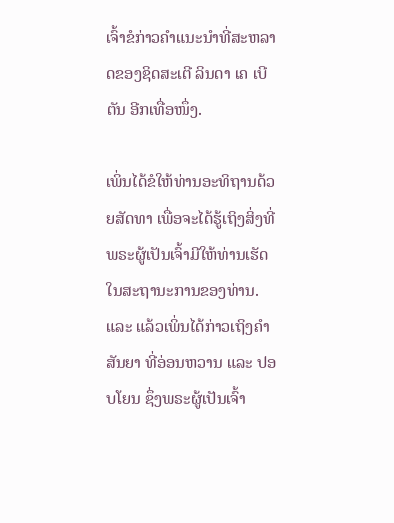ເຈົ້າຂໍກ່າວຄຳແນະນຳທີ່ສະຫລາດຂອງຊິດສະເຕີ ລິນດາ ເຄ ເບີຕັນ ອີກເທື່ອໜຶ່ງ.

ເພິ່ນໄດ້ຂໍໃຫ້ທ່ານອະທິຖານດ້ວຍສັດທາ ເພື່ອຈະໄດ້ຮູ້ເຖິງສິ່ງທີ່ພຣະຜູ້ເປັນເຈົ້າມີໃຫ້ທ່ານເຮັດ ໃນສະຖານະການຂອງທ່ານ. ແລະ ແລ້ວເພິ່ນໄດ້ກ່າວເຖິງຄຳສັນຍາ ທີ່ອ່ອນຫວານ ແລະ ປອບໂຍນ ຊຶ່ງພຣະຜູ້ເປັນເຈົ້າ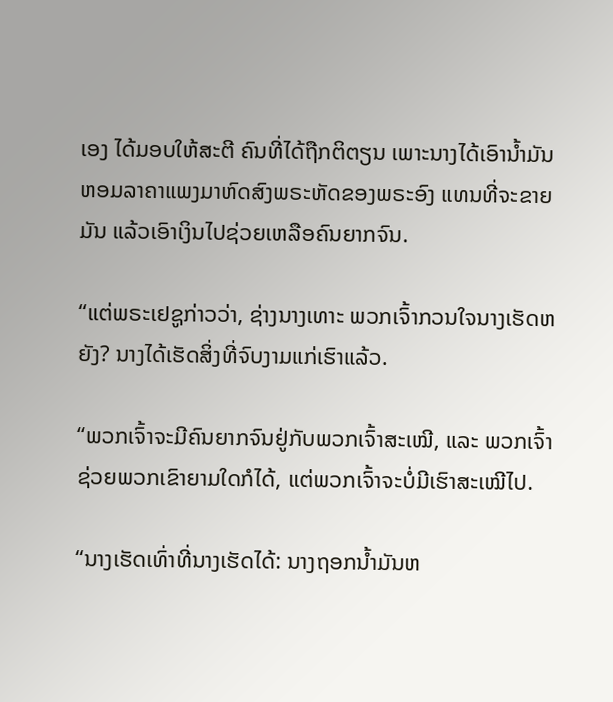ເອງ ໄດ້ມອບໃຫ້ສະຕີ ຄົນທີ່ໄດ້ຖືກຕິຕຽນ ເພາະນາງໄດ້ເອົານ້ຳມັນຫອມລາຄາແພງມາຫົດສົງພຣະຫັດຂອງພຣະອົງ ແທນທີ່ຈະຂາຍມັນ ແລ້ວເອົາເງິນໄປຊ່ວຍເຫລືອຄົນຍາກຈົນ.

“ແຕ່ພຣະເຢຊູກ່າວວ່າ, ຊ່າງນາງເທາະ ພວກເຈົ້າກວນໃຈນາງເຮັດຫຍັງ? ນາງໄດ້ເຮັດສິ່ງທີ່ຈົບງາມແກ່ເຮົາແລ້ວ.

“ພວກເຈົ້າຈະມີຄົນຍາກຈົນຢູ່ກັບພວກເຈົ້າສະເໝີ, ແລະ ພວກເຈົ້າຊ່ວຍພວກເຂົາຍາມໃດກໍໄດ້, ແຕ່ພວກເຈົ້າຈະບໍ່ມີເຮົາສະເໝີໄປ.

“ນາງເຮັດເທົ່າທີ່ນາງເຮັດໄດ້: ນາງຖອກນ້ຳມັນຫ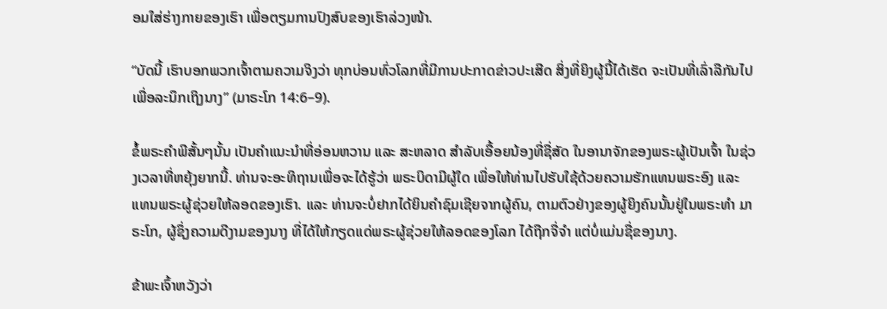ອມໃສ່ຮ່າງກາຍຂອງເຮົາ ເພື່ອຕຽມການປົງສົບຂອງເຮົາລ່ວງໜ້າ.

“ບັດນີ້ ເຮົາບອກພວກເຈົ້າຕາມຄວາມຈິງວ່າ ທຸກບ່ອນທົ່ວໂລກທີ່ມີການປະກາດຂ່າວປະເສີດ ສິ່ງທີ່ຍິງຜູ້ນີ້ໄດ້ເຮັດ ຈະເປັນທີ່ເລົ່າລືກັນໄປ ເພື່ອລະນຶກເຖິງນາງ” (ມາຣະໂກ 14:6–9).

ຂໍ້ພຣະຄຳພີສັ້ນໆນັ້ນ ເປັນຄຳແນະນຳທີ່ອ່ອນຫວານ ແລະ ສະຫລາດ ສຳລັບເອື້ອຍນ້ອງທີ່ຊື່ສັດ ໃນອານາຈັກຂອງພຣະຜູ້ເປັນເຈົ້າ ໃນຊ່ວງເວລາທີ່ຫຍຸ້ງຍາກນີ້. ທ່ານຈະອະທິຖານເພື່ອຈະໄດ້ຮູ້ວ່າ ພຣະບິດາມີຜູ້ໃດ ເພື່ອໃຫ້ທ່ານໄປຮັບໃຊ້ດ້ວຍຄວາມຮັກແທນພຣະອົງ ແລະ ແທນພຣະຜູ້ຊ່ວຍໃຫ້ລອດຂອງເຮົາ. ແລະ ທ່ານຈະບໍ່ຢາກໄດ້ຍິນຄຳຊົມເຊີຍຈາກຜູ້ຄົນ, ຕາມຕົວຢ່າງຂອງຜູ້ຍິງຄົນນັ້ນຢູ່ໃນພຣະທຳ ມາຣະໂກ, ຜູ້ຊຶ່ງຄວາມດີງາມຂອງນາງ ທີ່ໄດ້ໃຫ້ກຽດແດ່ພຣະຜູ້ຊ່ວຍໃຫ້ລອດຂອງໂລກ ໄດ້ຖືກຈື່ຈຳ ແຕ່ບໍ່ແມ່ນຊື່ຂອງນາງ.

ຂ້າພະເຈົ້າຫວັງວ່າ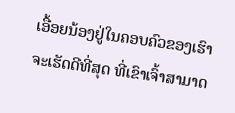ເອື້ອຍນ້ອງຢູ່ໃນຄອບຄົວຂອງເຮົາ ຈະເຮັດດີທີ່ສຸດ ທີ່ເຂົາເຈົ້າສາມາດ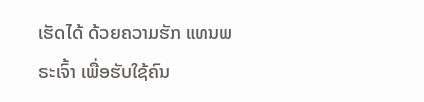ເຮັດໄດ້ ດ້ວຍຄວາມຮັກ ແທນພຣະເຈົ້າ ເພື່ອຮັບໃຊ້ຄົນ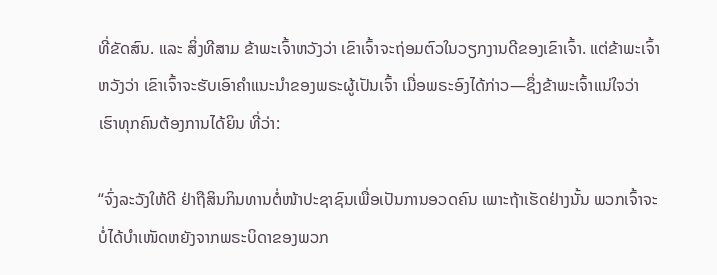ທີ່ຂັດສົນ. ແລະ ສິ່ງທີສາມ ຂ້າພະເຈົ້າຫວັງວ່າ ເຂົາເຈົ້າຈະຖ່ອມຕົວໃນວຽກງານດີຂອງເຂົາເຈົ້າ. ແຕ່ຂ້າພະເຈົ້າຫວັງວ່າ ເຂົາເຈົ້າຈະຮັບເອົາຄຳແນະນຳຂອງພຣະຜູ້ເປັນເຈົ້າ ເມື່ອພຣະອົງໄດ້ກ່າວ—ຊຶ່ງຂ້າພະເຈົ້າແນ່ໃຈວ່າ ເຮົາທຸກຄົນຕ້ອງການໄດ້ຍິນ ທີ່ວ່າ:

“ຈົ່ງລະວັງໃຫ້ດີ ຢ່າຖືສິນກິນທານຕໍ່ໜ້າປະຊາຊົນເພື່ອເປັນການອວດຄົນ ເພາະຖ້າເຮັດຢ່າງນັ້ນ ພວກເຈົ້າຈະບໍ່ໄດ້ບຳເໜັດຫຍັງຈາກພຣະບິດາຂອງພວກ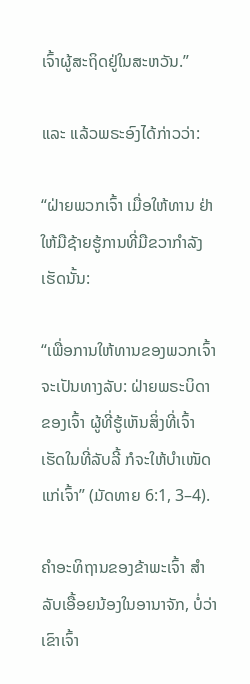ເຈົ້າຜູ້ສະຖິດຢູ່ໃນສະຫວັນ.”

ແລະ ແລ້ວພຣະອົງໄດ້ກ່າວວ່າ:

“ຝ່າຍພວກເຈົ້າ ເມື່ອໃຫ້ທານ ຢ່າໃຫ້ມືຊ້າຍຮູ້ການທີ່ມືຂວາກຳລັງເຮັດນັ້ນ:

“ເພື່ອການໃຫ້ທານຂອງພວກເຈົ້າ ຈະເປັນທາງລັບ: ຝ່າຍພຣະບິດາຂອງເຈົ້າ ຜູ້ທີ່ຮູ້ເຫັນສິ່ງທີ່ເຈົ້າເຮັດໃນທີ່ລັບລີ້ ກໍຈະໃຫ້ບຳເໜັດແກ່ເຈົ້າ” (ມັດທາຍ 6:1, 3–4).

ຄຳອະທິຖານຂອງຂ້າພະເຈົ້າ ສຳລັບເອື້ອຍນ້ອງໃນອານາຈັກ, ບໍ່ວ່າເຂົາເຈົ້າ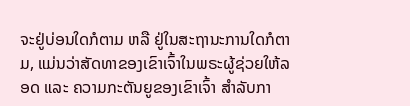ຈະຢູ່ບ່ອນໃດກໍຕາມ ຫລື ຢູ່ໃນສະຖານະການໃດກໍຕາມ, ແມ່ນວ່າສັດທາຂອງເຂົາເຈົ້າໃນພຣະຜູ້ຊ່ວຍໃຫ້ລອດ ແລະ ຄວາມກະຕັນຍູຂອງເຂົາເຈົ້າ ສຳລັບກາ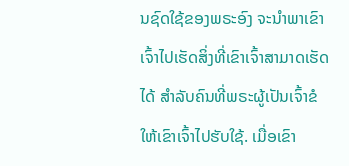ນຊົດໃຊ້ຂອງພຣະອົງ ຈະນຳພາເຂົາເຈົ້າໄປເຮັດສິ່ງທີ່ເຂົາເຈົ້າສາມາດເຮັດໄດ້ ສຳລັບຄົນທີ່ພຣະຜູ້ເປັນເຈົ້າຂໍໃຫ້ເຂົາເຈົ້າໄປຮັບໃຊ້. ເມື່ອເຂົາ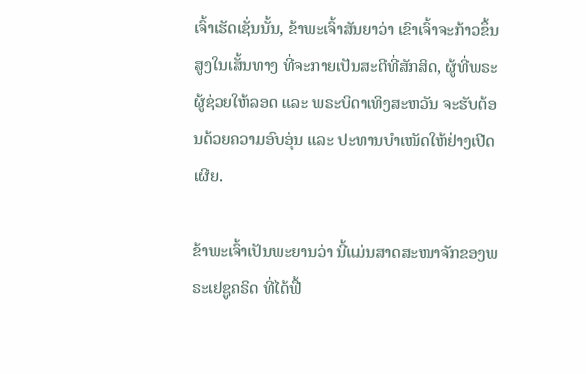ເຈົ້າເຮັດເຊັ່ນນັ້ນ, ຂ້າພະເຈົ້າສັນຍາວ່າ ເຂົາເຈົ້າຈະກ້າວຂຶ້ນສູງໃນເສັ້ນທາງ ທີ່ຈະກາຍເປັນສະຕີທີ່ສັກສິດ, ຜູ້ທີ່ພຣະຜູ້ຊ່ວຍໃຫ້ລອດ ແລະ ພຣະບິດາເທິງສະຫວັນ ຈະຮັບຕ້ອນດ້ວຍຄວາມອົບອຸ່ນ ແລະ ປະທານບຳເໜັດໃຫ້ຢ່າງເປີດເຜີຍ.

ຂ້າພະເຈົ້າເປັນພະຍານວ່າ ນີ້ແມ່ນສາດສະໜາຈັກຂອງພຣະເຢຊູຄຣິດ ທີ່ໄດ້ຟື້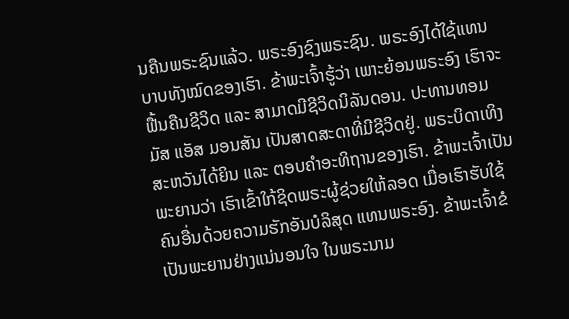ນຄືນພຣະຊົນແລ້ວ. ພຣະອົງຊົງພຣະຊົນ. ພຣະອົງໄດ້ໃຊ້ແທນບາບທັງໝົດຂອງເຮົາ. ຂ້າພະເຈົ້າຮູ້ວ່າ ເພາະຍ້ອນພຣະອົງ ເຮົາຈະຟື້ນຄືນຊີວິດ ແລະ ສາມາດມີຊີວິດນິລັນດອນ. ປະທານທອມມັສ ແອັສ ມອນສັນ ເປັນສາດສະດາທີ່ມີຊີວິດຢູ່. ພຣະບິດາເທິງສະຫວັນໄດ້ຍິນ ແລະ ຕອບຄຳອະທິຖານຂອງເຮົາ. ຂ້າພະເຈົ້າເປັນພະຍານວ່າ ເຮົາເຂົ້າໃກ້ຊິດພຣະຜູ້ຊ່ວຍໃຫ້ລອດ ເມື່ອເຮົາຮັບໃຊ້ຄົນອື່ນດ້ວຍຄວາມຮັກອັນບໍລິສຸດ ແທນພຣະອົງ. ຂ້າພະເຈົ້າຂໍເປັນພະຍານຢ່າງແນ່ນອນໃຈ ໃນພຣະນາມ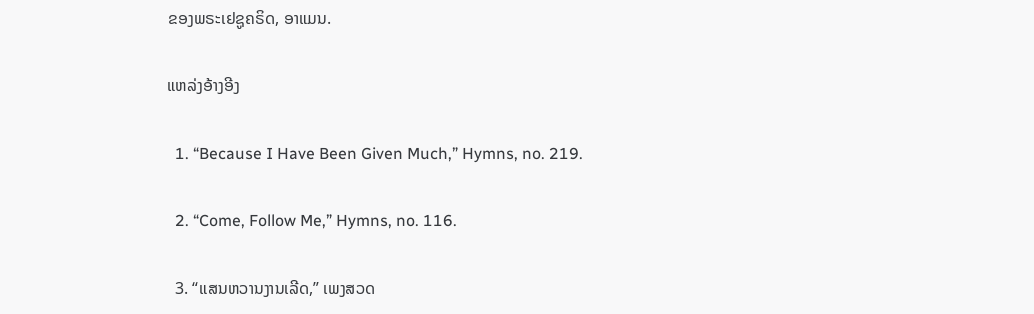ຂອງພຣະເຢຊູຄຣິດ, ອາແມນ.

ແຫລ່ງອ້າງອີງ

  1. “Because I Have Been Given Much,” Hymns, no. 219.

  2. “Come, Follow Me,” Hymns, no. 116.

  3. “ແສນຫວານງານເລີດ,” ເພງສວດ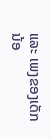ແລະ ເພງຂອງເດັກນ້ອ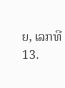ຍ, ເລກທີ 13.